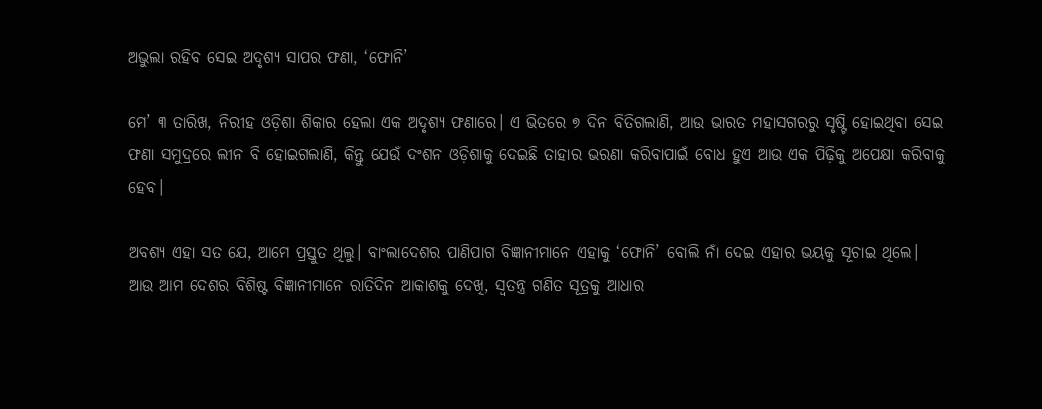ଅଭୁଲା ରହିବ ସେଇ ଅଦୃଶ୍ୟ ସାପର ଫଣା, ‘ଫୋନି’

ମେ’ ୩ ତାରିଖ, ନିରୀହ ଓଡ଼ିଶା ଶିକାର ହେଲା ଏକ ଅଦୃଶ୍ୟ ଫଣାରେ। ଏ ଭିତରେ ୭ ଦିନ ବିତିଗଲାଣି, ଆଉ ଭାରତ ମହାସଗରରୁ ସୃଷ୍ଟି ହୋଇଥିବା ସେଇ ଫଣା ସମୁଦ୍ରରେ ଲୀନ ବି ହୋଇଗଲାଣି, କିନ୍ତୁ ଯେଉଁ ଦଂଶନ ଓଡ଼ିଶାକୁ ଦେଇଛି ତାହାର ଭରଣା କରିବାପାଇଁ ବୋଧ ହୁଏ ଆଉ ଏକ ପିଢ଼ିକୁ ଅପେକ୍ଷା କରିବାକୁ ହେବ।

ଅବଶ୍ୟ ଏହା ସତ ଯେ, ଆମେ ପ୍ରସ୍ତୁତ ଥିଲୁ। ବାଂଲାଦେଶର ପାଣିପାଗ ବିଜ୍ଞାନୀମାନେ ଏହାକୁ ‘ଫୋନି’ ବୋଲି ନାଁ ଦେଇ ଏହାର ଭୟକୁ ସୂଚାଇ ଥିଲେ। ଆଉ ଆମ ଦେଶର ବିଶିଷ୍ଟ ବିଜ୍ଞାନୀମାନେ ରାତିଦିନ ଆକାଶକୁ ଦେଖି, ସ୍ଵତନ୍ତ୍ର ଗଣିତ ସୂତ୍ରକୁ ଆଧାର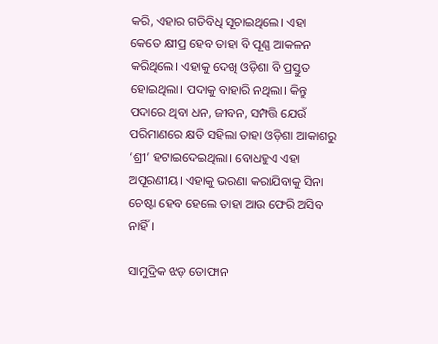କରି, ଏହାର ଗତିବିଧି ସୂଚାଇଥିଲେ। ଏହା କେତେ କ୍ଷୀପ୍ର ହେବ ତାହା ବି ପୂଣ୍ଣ ଆକଳନ କରିଥିଲେ। ଏହାକୁ ଦେଖି ଓଡ଼ିଶା ବି ପ୍ରସ୍ତୁତ ହୋଇଥିଲା। ପଦାକୁ ବାହାରି ନଥିଲା। କିନ୍ତୁ ପଦାରେ ଥିବା ଧନ, ଜୀବନ, ସମ୍ପତ୍ତି ଯେଉଁ ପରିମାଣରେ କ୍ଷତି ସହିଲା ତାହା ଓଡ଼ିଶା ଆକାଶରୁ ‘ଶ୍ରୀ’ ହଟାଇଦେଇଥିଲା। ବୋଧହୁଏ ଏହା ଅପୂରଣୀୟ। ଏହାକୁ ଭରଣା କରାଯିବାକୁ ସିନା ଚେଷ୍ଟା ହେବ ହେଲେ ତାହା ଆଉ ଫେରି ଅସିବ ନାହିଁ।

ସାମୁଦ୍ରିକ ଝଡ଼ ତୋଫାନ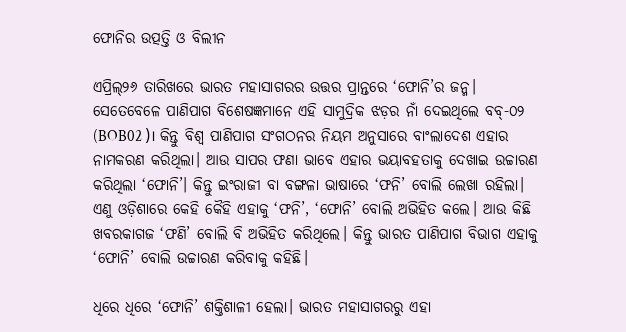ଫୋନିର ଉତ୍ପତ୍ତି ଓ ବିଲୀନ

ଏପ୍ରିଲ୍‌୨୬ ତାରିଖରେ ଭାରତ ମହାସାଗରର ଉତ୍ତର ପ୍ରାନ୍ତରେ ‘ଫୋନି’ର ଜନ୍ମ। ସେତେବେଳେ ପାଣିପାଗ ବିଶେଷଜ୍ଞମାନେ ଏହି ସାମୁଦ୍ରିକ ଝଡ଼ର ନାଁ ଦେଇଥିଲେ ବବ୍‌-୦୨ (BOB02 )। କିନ୍ତୁ ବିଶ୍ଵ ପାଣିପାଗ ସଂଗଠନର ନିୟମ ଅନୁସାରେ ବାଂଲାଦେଶ ଏହାର ନାମକରଣ କରିଥିଲା। ଆଉ ସାପର ଫଣା ଭାବେ ଏହାର ଭୟାବହତାକୁ ଦେଖାଇ ଉଚ୍ଚାରଣ କରିଥିଲା ‘ଫୋନି’। କିନ୍ତୁ ଇଂରାଜୀ ବା ବଙ୍ଗଳା ଭାଷାରେ ‘ଫନି’ ବୋଲି ଲେଖା ରହିଲା। ଏଣୁ ଓଡ଼ିଶାରେ କେହି କୈହି ଏହାକୁ ‘ଫନି’, ‘ଫୋନି’ ବୋଲି ଅଭିହିତ କଲେ। ଆଉ କିଛି ଖବରକାଗଜ ‘ଫଣି’ ବୋଲି ବି ଅଭିହିତ କରିଥିଲେ। କିନ୍ତୁ ଭାରତ ପାଣିପାଗ ବିଭାଗ ଏହାକୁ ‘ଫୋନି’ ବୋଲି ଉଚ୍ଚାରଣ କରିବାକୁ କହିଛି।

ଧିରେ ଧିରେ ‘ଫୋନି’ ଶକ୍ତିଶାଳୀ ହେଲା। ଭାରତ ମହାସାଗରରୁ ଏହା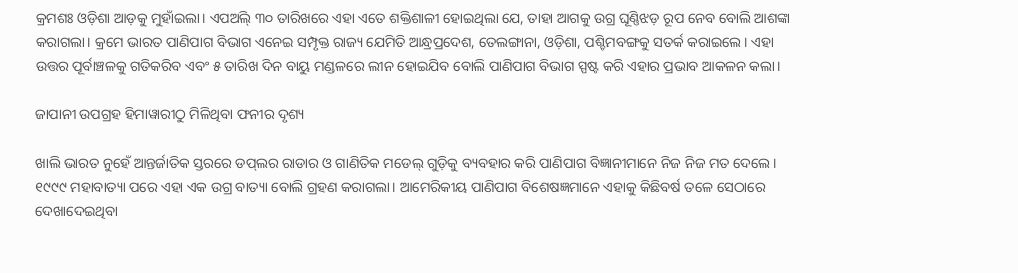କ୍ରମଶଃ ଓଡ଼ିଶା ଆଡ଼କୁ ମୁହାଁଇଲା। ଏପଅିଲ୍‌ ୩୦ ତାରିଖରେ ଏହା ଏତେ ଶକ୍ତିଶାଳୀ ହୋଇଥିଲା ଯେ, ତାହା ଆଗକୁ ଉଗ୍ର ଘୂଣ୍ଣିଝଡ଼ ରୂପ ନେବ ବୋଲି ଆଶଙ୍କା କରାଗଲା। କ୍ରମେ ଭାରତ ପାଣିପାଗ ବିଭାଗ ଏନେଇ ସମ୍ପୃକ୍ତ ରାଜ୍ୟ ଯେମିତି ଆନ୍ଧ୍ରପ୍ରଦେଶ, ତେଲଙ୍ଗାନା, ଓଡ଼ିଶା, ପଶ୍ଚିମବଙ୍ଗକୁ ସତର୍କ କରାଇଲେ। ଏହା ଉତ୍ତର ପୂର୍ବାଞ୍ଚଳକୁ ଗତିକରିବ ଏବଂ ୫ ତାରିଖ ଦିନ ବାୟୁ ମଣ୍ଡଳରେ ଲୀନ ହୋଇଯିବ ବୋଲି ପାଣିପାଗ ବିଭାଗ ସ୍ପଷ୍ଟ କରି ଏହାର ପ୍ରଭାବ ଆକଳନ କଲା।

ଜାପାନୀ ଉପଗ୍ରହ ହିମାୱାରୀଠୁ ମିଳିଥିବା ଫନୀର ଦୃଶ୍ୟ

ଖାଲି ଭାରତ ନୁହେଁ ଆନ୍ତର୍ଜାତିକ ସ୍ତରରେ ଡପ୍‌ଲର ରାଡାର ଓ ଗାଣିତିକ ମଡେଲ୍‌ ଗୁଡ଼ିକୁ ବ୍ୟବହାର କରି ପାଣିପାଗ ବିଜ୍ଞାନୀମାନେ ନିଜ ନିଜ ମତ ଦେଲେ। ୧୯୯୯ ମହାବାତ୍ୟା ପରେ ଏହା ଏକ ଉଗ୍ର ବାତ୍ୟା ବୋଲି ଗ୍ରହଣ କରାଗଲା। ଆମେରିକୀୟ ପାଣିପାଗ ବିଶେଷଜ୍ଞମାନେ ଏହାକୁ କିଛିବର୍ଷ ତଳେ ସେଠାରେ ଦେଖାଦେଇଥିବା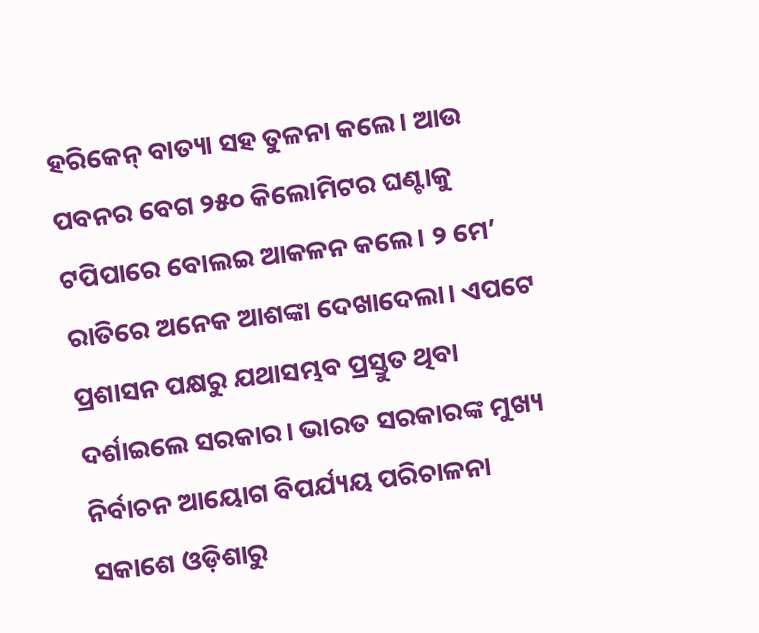ହରିକେନ୍‌ ବାତ୍ୟା ସହ ତୁଳନା କଲେ। ଆଉ ପବନର ବେଗ ୨୫୦ କିଲୋମିଟର ଘଣ୍ଟାକୁ ଟପିପାରେ ବୋଲଇ ଆକଳନ କଲେ। ୨ ମେ’ ରାତିରେ ଅନେକ ଆଶଙ୍କା ଦେଖାଦେଲା। ଏପଟେ ପ୍ରଶାସନ ପକ୍ଷରୁ ଯଥାସମ୍ଭବ ପ୍ରସ୍ତୁତ ଥିବା ଦର୍ଶାଇଲେ ସରକାର। ଭାରତ ସରକାରଙ୍କ ମୁଖ୍ୟ ନିର୍ବାଚନ ଆୟୋଗ ବିପର୍ଯ୍ୟୟ ପରିଚାଳନା ସକାଶେ ଓଡ଼ିଶାରୁ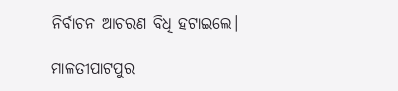ନିର୍ବାଚନ ଆଚରଣ ବିଧି ହଟାଇଲେ।

ମାଳତୀପାଟପୁର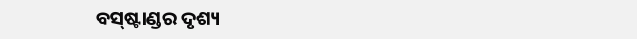ବସ୍‌ଷ୍ଟାଣ୍ଡର ଦୃଶ୍ୟ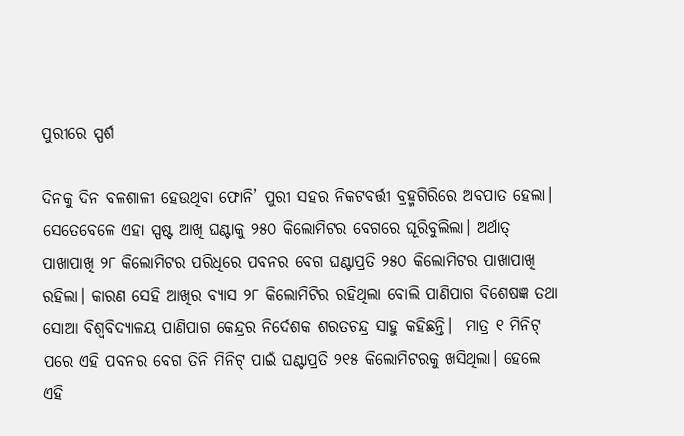ପୁରୀରେ ସ୍ପର୍ଶ

ଦିନକୁ ଦିନ ବଳଶାଳୀ ହେଉଥିବା ଫୋନି’ ପୁରୀ ସହର ନିକଟବର୍ତ୍ତୀ ବ୍ରହ୍ମଗିରିରେ ଅବପାତ ହେଲା। ସେତେବେଳେ ଏହା ସ୍ପଷ୍ଟ ଆଖି ଘଣ୍ଟାକୁ ୨୫୦ କିଲୋମିଟର ବେଗରେ ଘୂରିବୁଲିଲା। ଅର୍ଥାତ୍‌ ପାଖାପାଖି ୨୮ କିଲୋମିଟର ପରିଧିରେ ପବନର ବେଗ ଘଣ୍ଟାପ୍ରତି ୨୫୦ କିଲୋମିଟର ପାଖାପାଖି ରହିଲା। କାରଣ ସେହି ଆଖିର ବ୍ୟାସ ୨୮ କିଲୋମିଟିର ରହିଥିଲା ବୋଲି ପାଣିପାଗ ବିଶେଷଜ୍ଞ ତଥା ସୋଆ ବିଶ୍ଵବିଦ୍ୟାଳୟ ପାଣିପାଗ କେନ୍ଦ୍ରର ନିର୍ଦେଶକ ଶରତଚନ୍ଦ୍ର ସାହୁ କହିଛନ୍ତି।  ମାତ୍ର ୧ ମିନିଟ୍‌ ପରେ ଏହି ପବନର ବେଗ ତିନି ମିନିଟ୍‌ ପାଇଁ ଘଣ୍ଟାପ୍ରତି ୨୧୫ କିଲୋମିଟରକୁ ଖସିଥିଲା। ହେଲେ ଏହି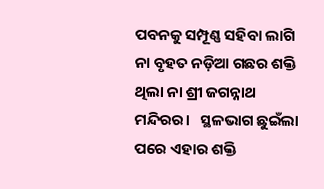ପବନକୁ ସମ୍ପୂଣ୍ଣ ସହିବା ଲାଗି ନା ବୃହତ ନଡ଼ିଆ ଗଛର ଶକ୍ତି ଥିଲା ନା ଶ୍ରୀ ଜଗନ୍ନାଥ ମନ୍ଦିରର।   ସ୍ଥଳଭାଗ ଛୁଇଁଲା ପରେ ଏହାର ଶକ୍ତି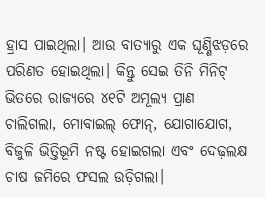ହ୍ରାସ ପାଇଥିଲା। ଆଉ ବାତ୍ୟାରୁ ଏକ ଘୂଣ୍ଣିଝଡ଼ରେ ପରିଣତ ହୋଇଥିଲା। କିନ୍ତୁ ସେଇ ତିନି ମିନିଟ୍‌ ଭିତରେ ରାଜ୍ୟରେ ୪୧ଟି ଅମୂଲ୍ୟ ପ୍ରାଣ ଚାଲିଗଲା, ମୋବାଇଲ୍‌ ଫୋନ୍‌, ଯୋଗାଯୋଗ, ବିଜୁଳି ଭିତ୍ତିଭୂମି ନଷ୍ଟ ହୋଇଗଲା ଏବଂ ଦେଢ଼ଲକ୍ଷ ଚାଷ ଜମିରେ ଫସଲ ଉଡ଼ିଗଲା।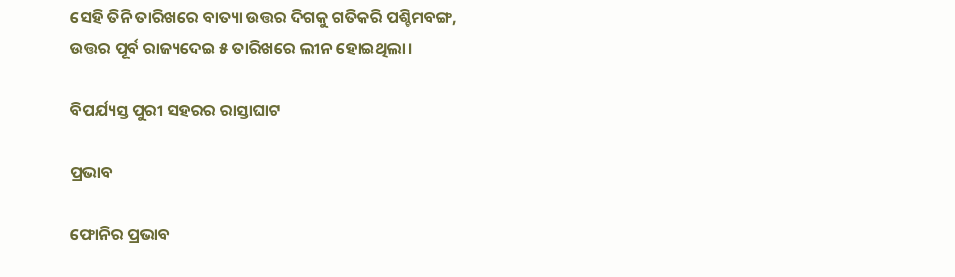ସେହି ତିନି ତାରିଖରେ ବାତ୍ୟା ଉତ୍ତର ଦିଗକୁ ଗତିକରି ପଶ୍ଚିମବଙ୍ଗ, ଉତ୍ତର ପୂର୍ବ ରାଜ୍ୟଦେଇ ୫ ତାରିଖରେ ଲୀନ ହୋଇଥିଲା।

ବିପର୍ଯ୍ୟସ୍ତ ପୁରୀ ସହରର ରାସ୍ତାଘାଟ

ପ୍ରଭାବ

ଫୋନିର ପ୍ରଭାବ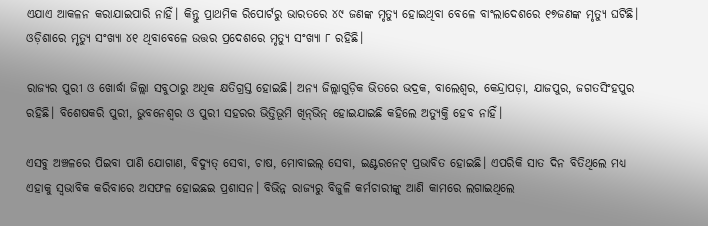ଏଯାଏ ଆକଳନ କରାଯାଇପାରି ନାହିଁ। କିନ୍ତୁ ପ୍ରାଥମିକ ରିପୋର୍ଟରୁ ଭାରତରେ ୪୯ ଜଣଙ୍କ ମୃତ୍ୟୁ ହୋଇଥିବା ବେଳେ ବାଂଲାଦେଶରେ ୧୭ଜଣଙ୍କ ମୃତ୍ୟୁ ଘଟିଛି। ଓଡ଼ିଶାରେ ମୃତ୍ୟୁ ସଂଖ୍ୟା ୪୧ ଥିବାବେଳେ ଉତ୍ତର ପ୍ରଦେଶରେ ମୃତ୍ୟୁ ସଂଖ୍ୟା ୮ ରହିଛି।

ରାଜ୍ୟର ପୁରୀ ଓ ଖୋର୍ଦ୍ଧା ଜିଲ୍ଲା ସବୁଠାରୁ ଅଧିକ କ୍ଷତିଗ୍ରସ୍ତ ହୋଇଛି। ଅନ୍ୟ ଜିଲ୍ଲାଗୁଡ଼ିକ ଭିତରେ ଭଦ୍ରକ, ବାଲେଶ୍ଵର, କେନ୍ଦ୍ରାପଡ଼ା, ଯାଜପୁର, ଜଗତସିଂହପୁର ରହିଛି। ବିଶେଷକରି ପୁରୀ, ଭୁବନେଶ୍ଵର ଓ ପୁରୀ ସହରର ଭିତ୍ତିଭୂମି ଖିନ୍‌ଭିନ୍‌ ହୋଇଯାଇଛି କହିଲେ ଅତ୍ୟୁକ୍ତି ହେବ ନାହିଁ।

ଏସବୁ ଅଞ୍ଚଳରେ ପିଇବା ପାଣି ଯୋଗାଣ, ବିଦ୍ୟୁତ୍‌ ସେବା, ଚାଷ, ମୋବାଇଲ୍‌ ସେବା, ଇଣ୍ଟରନେଟ୍‌ ପ୍ରଭାବିତ ହୋଇଛି। ଏପରିକି ସାତ ଦିନ ବିତିଥିଲେ ମଧ୍ୟ ଏହାକୁ ସ୍ଵଭାବିକ କରିବାରେ ଅସଫଳ ହୋଇଛଇ ପ୍ରଶାସନ। ବିଭିନ୍ନ ରାଜ୍ୟରୁ ବିଜୁଳି କର୍ମଚାରୀଙ୍କୁ ଆଣି କାମରେ ଲଗାଇଥିଲେ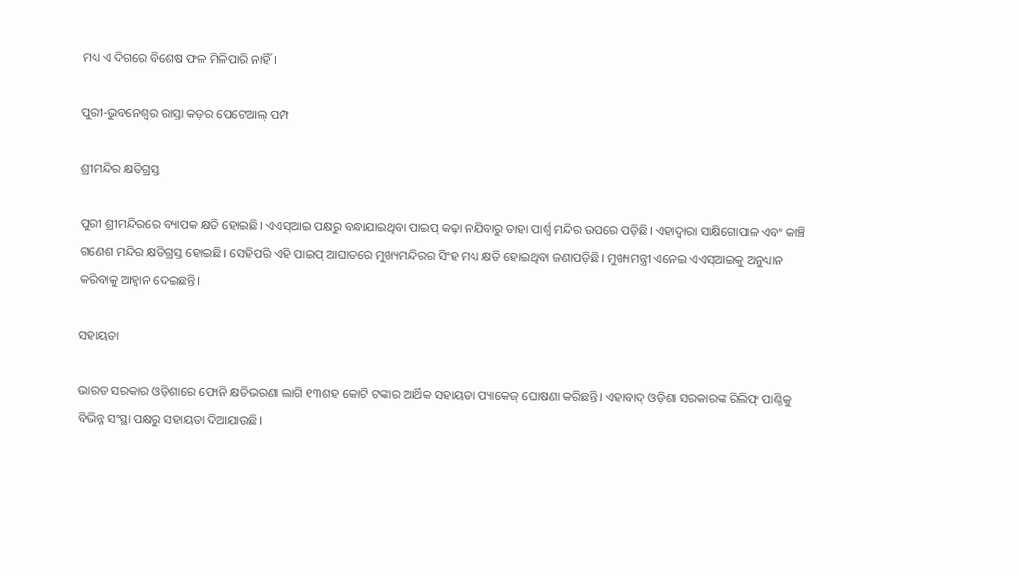ମଧ୍ୟ ଏ ଦିଗରେ ବିଶେଷ ଫଳ ମିଳିପାରି ନାହିଁ।

ପୁରୀ-ଭୁବନେଶ୍ଵର ରାସ୍ତା କଡ଼ର ପେଟେଆଲ୍‌ ପମ୍ପ

ଶ୍ରୀମନ୍ଦିର କ୍ଷତିଗ୍ରସ୍ତ

ପୁରୀ ଶ୍ରୀମନ୍ଦିରରେ ବ୍ୟାପକ କ୍ଷତି ହୋଇଛି। ଏଏସ୍‌ଆଇ ପକ୍ଷରୁ ବନ୍ଧାଯାଇଥିବା ପାଇପ୍‌ କଢ଼ା ନଯିବାରୁ ତାହା ପାର୍ଶ୍ବ ମନ୍ଦିର ଉପରେ ପଡ଼ିଛି। ଏହାଦ୍ଵାରା ସାକ୍ଷିଗୋପାଳ ଏବଂ କାଞ୍ଚି ଗଣେଶ ମନ୍ଦିର କ୍ଷତିଗ୍ରସ୍ତ ହୋଇଛି। ସେହିପରି ଏହି ପାଇପ୍‌ ଆଘାତରେ ମୁଖ୍ୟମନ୍ଦିରର ସିଂହ ମଧ୍ୟ କ୍ଷତି ହୋଇଥିବା ଜଣାପଡ଼ିଛି। ମୁଖ୍ୟମନ୍ତ୍ରୀ ଏନେଇ ଏଏସ୍‌ଆଇକୁ ଅନୁଧ୍ୟାନ କରିବାକୁ ଆହ୍ବାନ ଦେଇଛନ୍ତି।

ସହାୟତା

ଭାରତ ସରକାର ଓଡ଼ିଶାରେ ଫୋନି କ୍ଷତିଭରଣା ଲାଗି ୧୩ଶହ କୋଟି ଟଙ୍କାର ଆର୍ଥିକ ସହାୟତା ପ୍ୟାକେଜ୍‌ ଘୋଷଣା କରିଛନ୍ତି। ଏହାବାଦ୍‌ ଓଡ଼ିଶା ସରକାରଙ୍କ ରିଲିଫ୍‌ ପାଣ୍ଠିକୁ ବିଭିନ୍ନ ସଂସ୍ଥା ପକ୍ଷରୁ ସହାୟତା ଦିଆଯାଉଛି।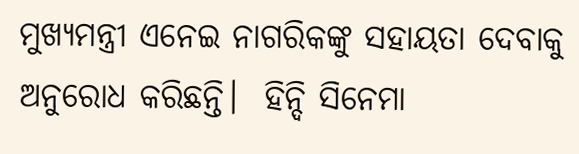ମୁଖ୍ୟମନ୍ତ୍ରୀ ଏନେଇ ନାଗରିକଙ୍କୁ ସହାୟତା ଦେବାକୁ ଅନୁରୋଧ କରିଛନ୍ତି।  ହିନ୍ଦି ସିନେମା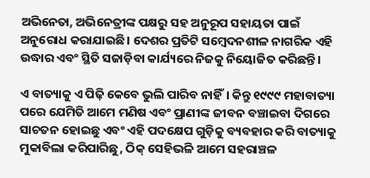ଅଭିନେତା, ଅଭିନେତ୍ରୀଙ୍କ ପକ୍ଷରୁ ସହ ଅନୁରୂପ ସହାୟତା ପାଇଁ ଅନୁରୋଧ କରାଯାଇଛି। ଦେଶର ପ୍ରତିଟି ସମ୍ବେଦନଶୀଳ ନାଗରିକ ଏହି ଉଦ୍ଧାର ଏବଂ ସ୍ଥିତି ସଜାଡ଼ିବା କାର୍ଯ୍ୟରେ ନିଜକୁ ନିୟୋଜିତ କରିଛନ୍ତି।

ଏ ବାତ୍ୟାକୁ ଏ ପିଢ଼ି କେବେ ଭୁଲି ପାରିବ ନାହିଁ। କିନ୍ତୁ ୧୯୯୯ ମହାବାତ୍ୟା ପରେ ଯେମିତି ଆମେ ମଣିଷ ଏବଂ ପ୍ରାଣୀଙ୍କ ଜୀବନ ବଞ୍ଚାଇବା ଦିଗରେ ସାଚତନ ହୋଇଛୁ ଏବଂ ଏହି ପଦକ୍ଷେପ ଗୁଡ଼ିକୁ ବ୍ୟବହାର କରି ବାତ୍ୟାକୁ ମୁକାବିଲା କରିପାରିଛୁ, ଠିକ୍‌ ସେହିଭଳି ଆମେ ସହରାଞ୍ଚଳ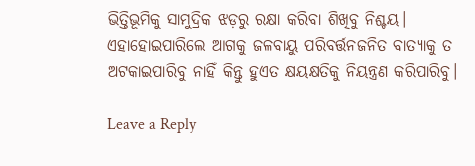ଭିତ୍ତିଭୂମିକୁ ସାମୁଦ୍ରିକ ଝଡ଼ରୁ ରକ୍ଷା କରିବା ଶିଖିବୁ ନିଶ୍ଚୟ। ଏହାହୋଇପାରିଲେ ଆଗକୁ ଜଳବାୟୁ ପରିବର୍ତ୍ତନଜନିତ ବାତ୍ୟାକୁ ତ ଅଟକାଇପାରିବୁ ନାହିଁ କିନ୍ତୁ ହୁଏତ କ୍ଷୟକ୍ଷତିକୁ ନିୟନ୍ତ୍ରଣ କରିପାରିବୁ।

Leave a Reply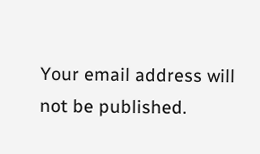Your email address will not be published.